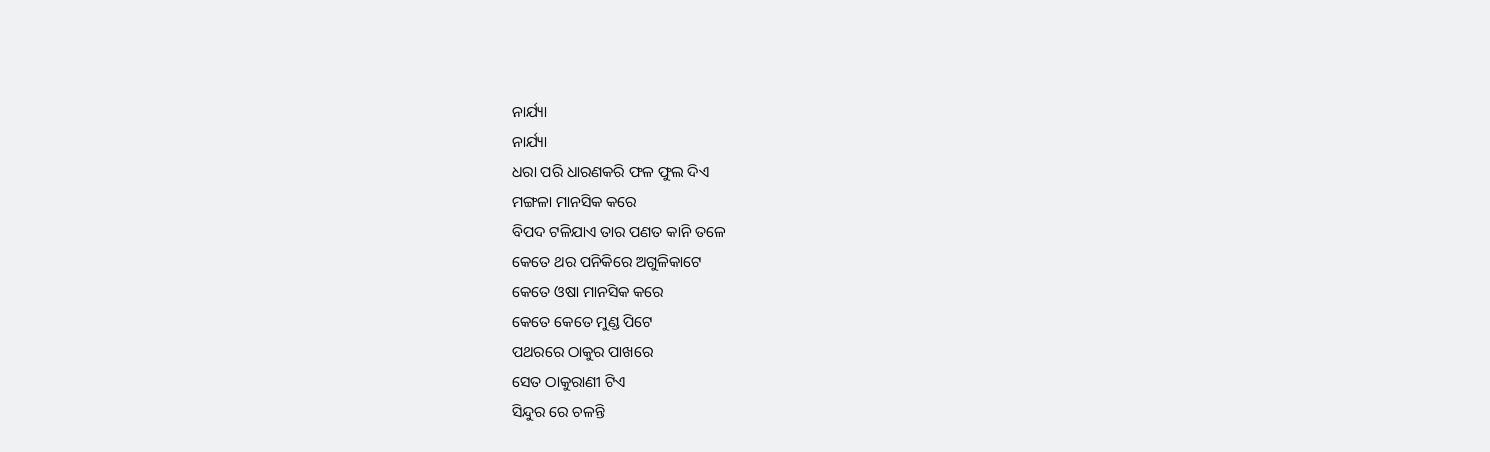ନାର୍ଯ୍ୟା
ନାର୍ଯ୍ୟା
ଧରା ପରି ଧାରଣକରି ଫଳ ଫୁଲ ଦିଏ
ମଙ୍ଗଳା ମାନସିକ କରେ
ବିପଦ ଟଳିଯାଏ ତାର ପଣତ କାନି ତଳେ
କେତେ ଥର ପନିକିରେ ଅଗୁଳିକାଟେ
କେତେ ଓଷା ମାନସିକ କରେ
କେତେ କେତେ ମୁଣ୍ଡ ପିଟେ
ପଥରରେ ଠାକୁର ପାଖରେ
ସେତ ଠାକୁରାଣୀ ଟିଏ
ସିନ୍ଦୁର ରେ ଚଳନ୍ତି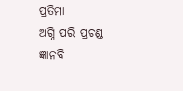ପ୍ରତିମା
ଅଗ୍ନି ପରି ପ୍ରଚଣ୍ଡ ଜ୍ଞାନବି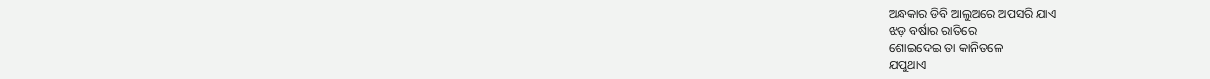ଅନ୍ଧକାର ଡିବି ଆଲୁଅରେ ଅପସରି ଯାଏ
ଝଡ଼ ବର୍ଷାର ରାତିରେ
ଶୋଇଦେଇ ତା କାନିତଳେ
ଯପୁଥାଏ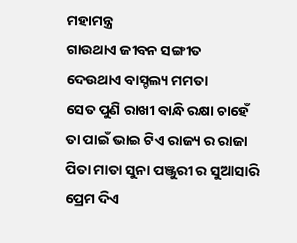ମହାମନ୍ତ୍ର
ଗାଉଥାଏ ଜୀବନ ସଙ୍ଗୀତ
ଦେଉଥାଏ ବାସ୍ଚଲ୍ୟ ମମତା
ସେତ ପୁଣି ରାଖୀ ବାନ୍ଧି ରକ୍ଷା ଚାହେଁ
ତା ପାଇଁ ଭାଇ ଟିଏ ରାଜ୍ୟ ର ରାଜା
ପିତା ମାତା ସୁନା ପଞ୍ଜୁରୀ ର ସୁଆସାରି
ପ୍ରେମ ଦିଏ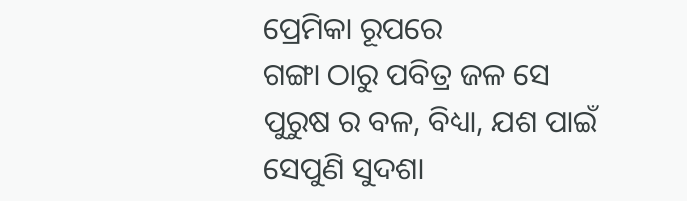ପ୍ରେମିକା ରୂପରେ
ଗଙ୍ଗା ଠାରୁ ପବିତ୍ର ଜଳ ସେ
ପୁରୁଷ ର ବଳ, ବିଧ୍ୟା, ଯଶ ପାଇଁ
ସେପୁଣି ସୁଦଶା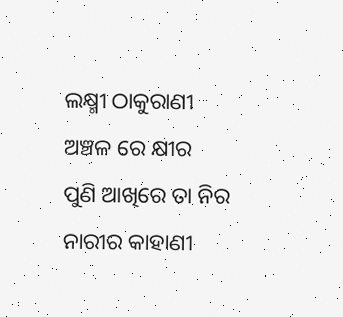ଲକ୍ଷ୍ମୀ ଠାକୁରାଣୀ
ଅଞ୍ଚଳ ରେ କ୍ଷୀର
ପୁଣି ଆଖିରେ ତା ନିର
ନାରୀର କାହାଣୀ